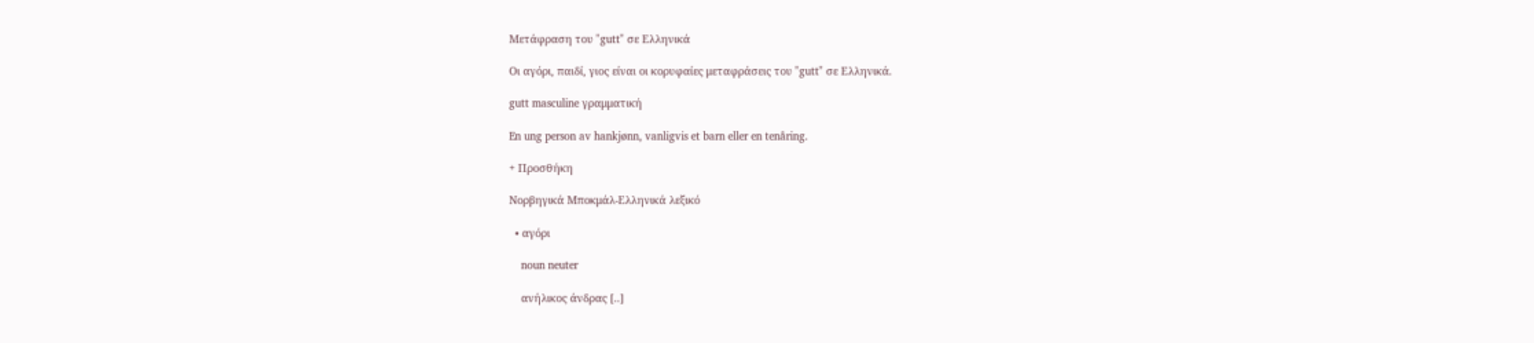Μετάφραση του "gutt" σε Ελληνικά

Οι αγόρι, παιδί, γιος είναι οι κορυφαίες μεταφράσεις του "gutt" σε Ελληνικά.

gutt masculine γραμματική

En ung person av hankjønn, vanligvis et barn eller en tenåring.

+ Προσθήκη

Νορβηγικά Μποκμάλ-Ελληνικά λεξικό

  • αγόρι

    noun neuter

    ανήλικος άνδρας [..]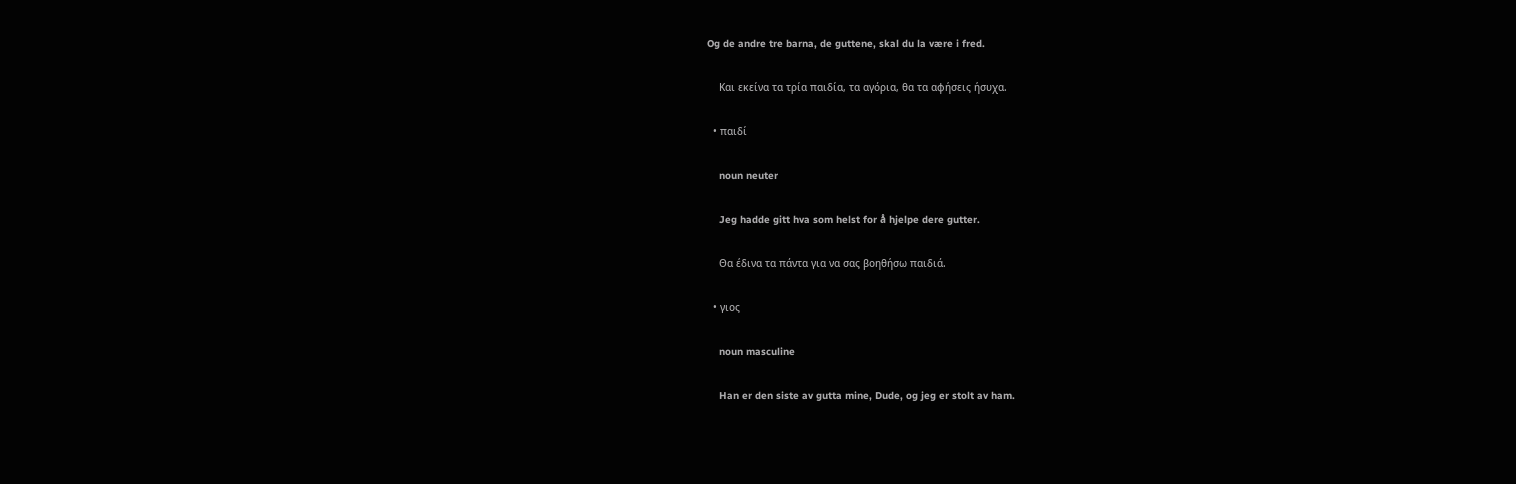Og de andre tre barna, de guttene, skal du la være i fred.

    Και εκείνα τα τρία παιδία, τα αγόρια, θα τα αφήσεις ήσυχα.

  • παιδί

    noun neuter

    Jeg hadde gitt hva som helst for å hjelpe dere gutter.

    Θα έδινα τα πάντα για να σας βοηθήσω παιδιά.

  • γιος

    noun masculine

    Han er den siste av gutta mine, Dude, og jeg er stolt av ham.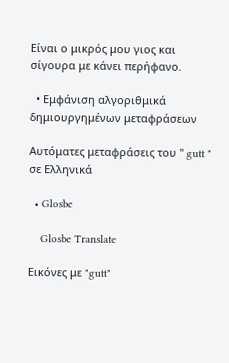Είναι ο μικρός μου γιος και σίγουρα με κάνει περήφανο.

  • Εμφάνιση αλγοριθμικά δημιουργημένων μεταφράσεων

Αυτόματες μεταφράσεις του " gutt " σε Ελληνικά

  • Glosbe

    Glosbe Translate

Εικόνες με "gutt"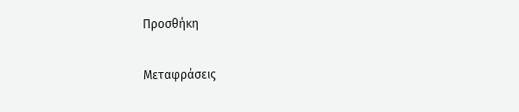Προσθήκη

Μεταφράσεις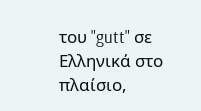του "gutt" σε Ελληνικά στο πλαίσιο,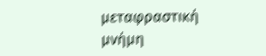μεταφραστική μνήμη